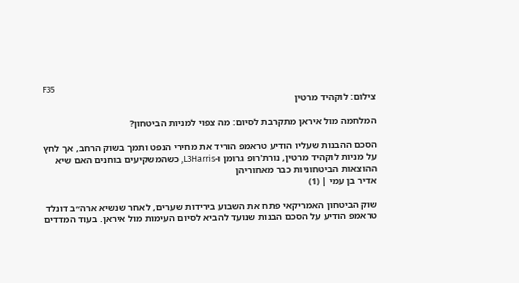F35
צילום: לוקהיד מרטין

המלחמה מול איראן מתקרבת לסיום: מה צפוי למניות הביטחון?

הסכם ההבנות שעליו הודיע טראמפ הוריד את מחירי הנפט ותמך בשוק הרחב, אך לחץ על מניות לוקהיד מרטין, נורת'רופ גרומן ו-L3Harris, כשהמשקיעים בוחנים האם שיא ההוצאות הביטחוניות כבר מאחוריהן
אדיר בן עמי | (1)

שוק הביטחון האמריקאי פתח את השבוע בירידות שערים, לאחר שנשיא ארה״ב דונלד טראמפ הודיע על הסכם הבנות שנועד להביא לסיום העימות מול איראן. בעוד המדדים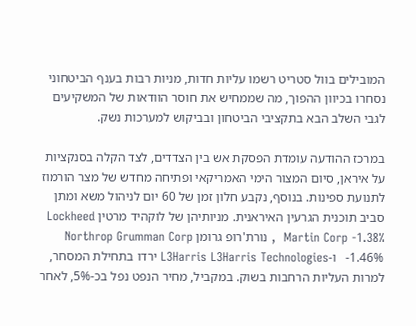המובילים בוול סטריט רשמו עליות חדות, מניות רבות בענף הביטחוני נסחרו בכיוון ההפוך, מה שממחיש את חוסר הוודאות של המשקיעים לגבי השלב הבא בתקציבי הביטחון ובביקוש למערכות נשק.

במרכז ההודעה עומדת הפסקת אש בין הצדדים, לצד הקלה בסנקציות על איראן, סיום המצור הימי האמריקאי ופתיחה מחדש של מצר הורמוז לתנועת ספינות. בנוסף, נקבע חלון זמן של 60 יום לניהול משא ומתן סביב תוכנית הגרעין האיראנית. מניותיהן של לוקהיד מרטין Lockheed Martin Corp -1.38%  , נורת'רופ גרומן Northrop Grumman Corp -1.46%   ו-L3Harris L3Harris Technologies ירדו בתחילת המסחר, למרות העליות הרחבות בשוק. במקביל, מחיר הנפט נפל בכ-5%, לאחר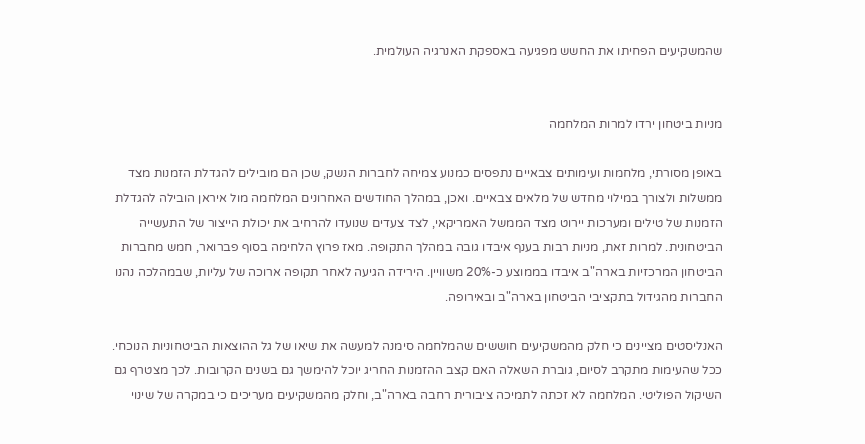שהמשקיעים הפחיתו את החשש מפגיעה באספקת האנרגיה העולמית.


מניות ביטחון ירדו למרות המלחמה

באופן מסורתי, מלחמות ועימותים צבאיים נתפסים כמנוע צמיחה לחברות הנשק, שכן הם מובילים להגדלת הזמנות מצד ממשלות ולצורך במילוי מחדש של מלאים צבאיים. ואכן, במהלך החודשים האחרונים המלחמה מול איראן הובילה להגדלת הזמנות של טילים ומערכות יירוט מצד הממשל האמריקאי, לצד צעדים שנועדו להרחיב את יכולת הייצור של התעשייה הביטחונית. למרות זאת, מניות רבות בענף איבדו גובה במהלך התקופה. מאז פרוץ הלחימה בסוף פברואר, חמש מחברות הביטחון המרכזיות בארה"ב איבדו בממוצע כ-20% משוויין. הירידה הגיעה לאחר תקופה ארוכה של עליות, שבמהלכה נהנו החברות מהגידול בתקציבי הביטחון בארה"ב ובאירופה.

האנליסטים מציינים כי חלק מהמשקיעים חוששים שהמלחמה סימנה למעשה את שיאו של גל ההוצאות הביטחוניות הנוכחי. ככל שהעימות מתקרב לסיום, גוברת השאלה האם קצב ההזמנות החריג יוכל להימשך גם בשנים הקרובות. לכך מצטרף גם השיקול הפוליטי. המלחמה לא זכתה לתמיכה ציבורית רחבה בארה"ב, וחלק מהמשקיעים מעריכים כי במקרה של שינוי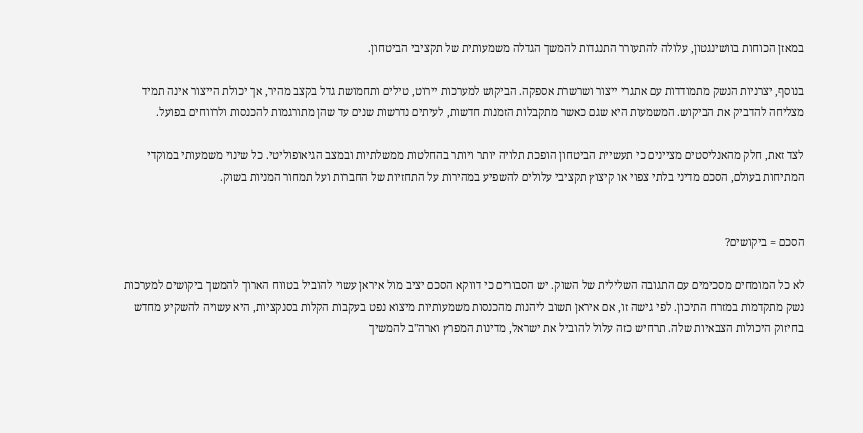במאזן הכוחות בוושינגטון, עלולה להתעורר התנגדות להמשך הגדלה משמעותית של תקציבי הביטחון.

בנוסף, יצרניות הנשק מתמודדות עם אתגרי ייצור ושרשרת אספקה. הביקוש למערכות יירוט, טילים ותחמושת גדל בקצב מהיר, אך יכולת הייצור אינה תמיד מצליחה להדביק את הביקוש. המשמעות היא שגם כאשר מתקבלות הזמנות חדשות, לעיתים נדרשות שנים עד שהן מתורגמות להכנסות ולרווחים בפועל.

לצד זאת, חלק מהאנליסטים מציינים כי תעשיית הביטחון הופכת תלויה יותר ויותר בהחלטות ממשלתיות ובמצב הגיאופוליטי. כל שינוי משמעותי במוקדי המתיחות בעולם, הסכם מדיני בלתי צפוי או קיצוץ תקציבי עלולים להשפיע במהירות על התחזיות של החברות ועל תמחור המניות בשוק.


הסכם = ביקושים?

לא כל המומחים מסכימים עם התגובה השלילית של השוק. יש הסבורים כי דווקא הסכם יציב מול איראן עשוי להוביל בטווח הארוך להמשך ביקושים למערכות נשק מתקדמות במזרח התיכון. לפי גישה זו, אם איראן תשוב ליהנות מהכנסות משמעותיות מיצוא נפט בעקבות הקלות בסנקציות, היא עשויה להשקיע מחדש בחיזוק היכולות הצבאיות שלה. תרחיש כזה עלול להוביל את ישראל, מדינות המפרץ וארה"ב להמשיך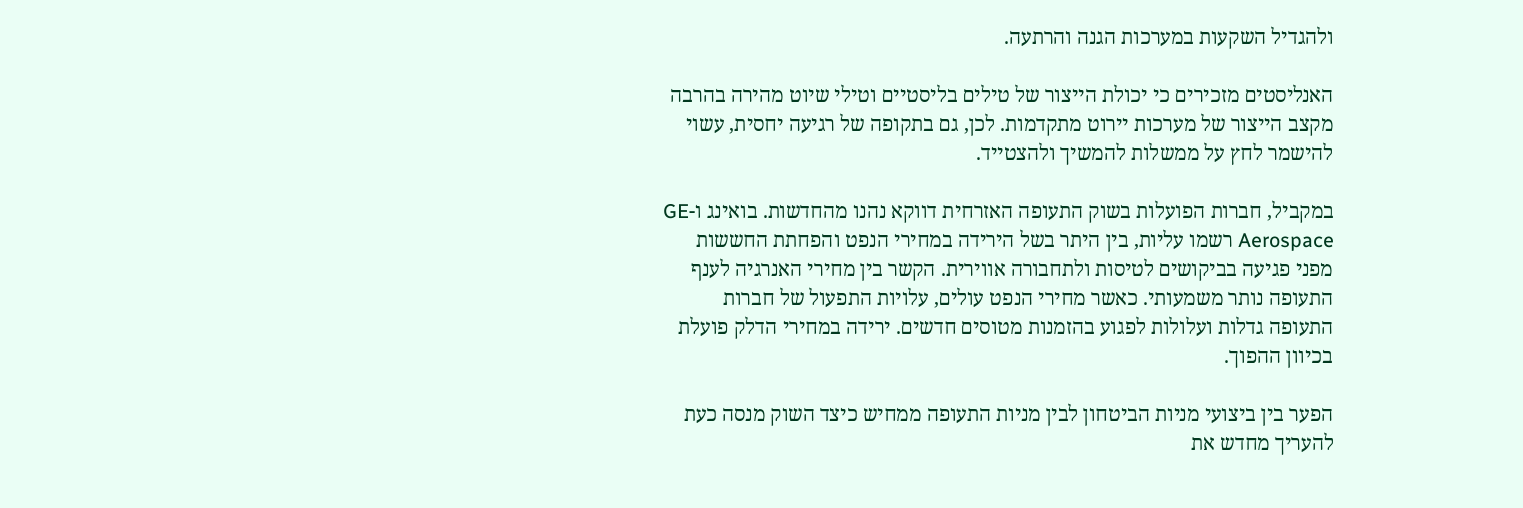ולהגדיל השקעות במערכות הגנה והרתעה.

האנליסטים מזכירים כי יכולת הייצור של טילים בליסטיים וטילי שיוט מהירה בהרבה מקצב הייצור של מערכות יירוט מתקדמות. לכן, גם בתקופה של רגיעה יחסית, עשוי להישמר לחץ על ממשלות להמשיך ולהצטייד.

במקביל, חברות הפועלות בשוק התעופה האזרחית דווקא נהנו מהחדשות. בואינג ו-GE Aerospace רשמו עליות, בין היתר בשל הירידה במחירי הנפט והפחתת החששות מפני פגיעה בביקושים לטיסות ולתחבורה אווירית. הקשר בין מחירי האנרגיה לענף התעופה נותר משמעותי. כאשר מחירי הנפט עולים, עלויות התפעול של חברות התעופה גדלות ועלולות לפגוע בהזמנות מטוסים חדשים. ירידה במחירי הדלק פועלת בכיוון ההפוך.

הפער בין ביצועי מניות הביטחון לבין מניות התעופה ממחיש כיצד השוק מנסה כעת להעריך מחדש את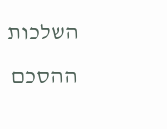השלכות ההסכם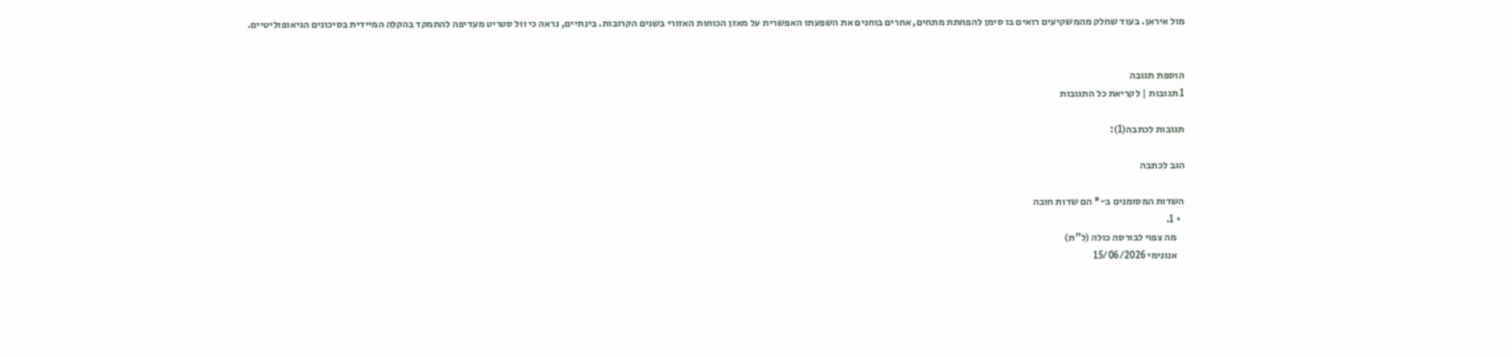מול איראן. בעוד שחלק מהמשקיעים רואים בו סימן להפחתת מתחים, אחרים בוחנים את השפעתו האפשרית על מאזן הכוחות האזורי בשנים הקרובות. בינתיים, נראה כי וול סטריט מעדיפה להתמקד בהקלה המיידית בסיכונים הגיאופוליטיים.


הוספת תגובה
1 תגובות | לקריאת כל התגובות

תגובות לכתבה(1):

הגב לכתבה

השדות המסומנים ב-* הם שדות חובה
  • 1.
    מה צפוי לבורסה כולה (ל"ת)
    אנונימי 15/06/2026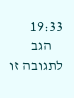19:33
    הגב לתגובה זו